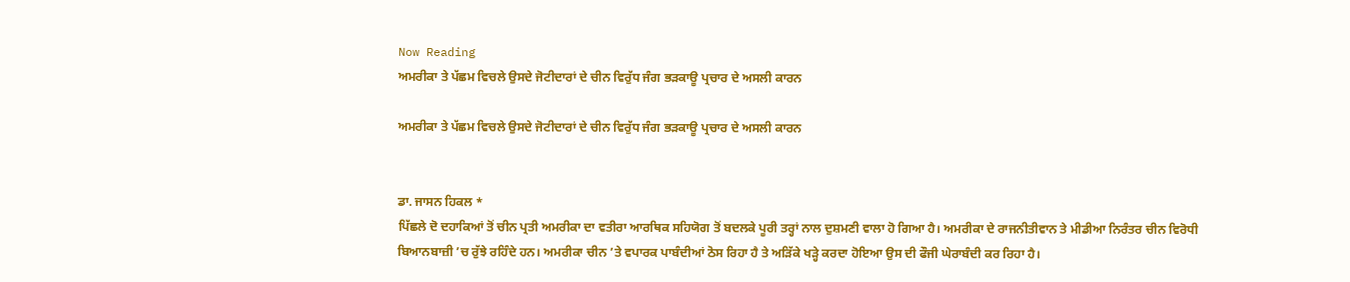Now Reading
ਅਮਰੀਕਾ ਤੇ ਪੱਛਮ ਵਿਚਲੇ ਉਸਦੇ ਜੋਟੀਦਾਰਾਂ ਦੇ ਚੀਨ ਵਿਰੁੱਧ ਜੰਗ ਭੜਕਾਊ ਪ੍ਰਚਾਰ ਦੇ ਅਸਲੀ ਕਾਰਨ

ਅਮਰੀਕਾ ਤੇ ਪੱਛਮ ਵਿਚਲੇ ਉਸਦੇ ਜੋਟੀਦਾਰਾਂ ਦੇ ਚੀਨ ਵਿਰੁੱਧ ਜੰਗ ਭੜਕਾਊ ਪ੍ਰਚਾਰ ਦੇ ਅਸਲੀ ਕਾਰਨ


ਡਾ. ਜਾਸਨ ਹਿਕਲ *
ਪਿੱਛਲੇ ਦੋ ਦਹਾਕਿਆਂ ਤੋਂ ਚੀਨ ਪ੍ਰਤੀ ਅਮਰੀਕਾ ਦਾ ਵਤੀਰਾ ਆਰਥਿਕ ਸਹਿਯੋਗ ਤੋਂ ਬਦਲਕੇ ਪੂਰੀ ਤਰ੍ਹਾਂ ਨਾਲ ਦੁਸ਼ਮਣੀ ਵਾਲਾ ਹੋ ਗਿਆ ਹੈ। ਅਮਰੀਕਾ ਦੇ ਰਾਜਨੀਤੀਵਾਨ ਤੇ ਮੀਡੀਆ ਨਿਰੰਤਰ ਚੀਨ ਵਿਰੋਧੀ ਬਿਆਨਬਾਜ਼ੀ ’ਚ ਰੁੱਝੇ ਰਹਿੰਦੇ ਹਨ। ਅਮਰੀਕਾ ਚੀਨ ’ਤੇ ਵਪਾਰਕ ਪਾਬੰਦੀਆਂ ਠੋਸ ਰਿਹਾ ਹੈ ਤੇ ਅੜਿੱਕੇ ਖੜ੍ਹੇ ਕਰਦਾ ਹੋਇਆ ਉਸ ਦੀ ਫੌਜੀ ਘੇਰਾਬੰਦੀ ਕਰ ਰਿਹਾ ਹੈ।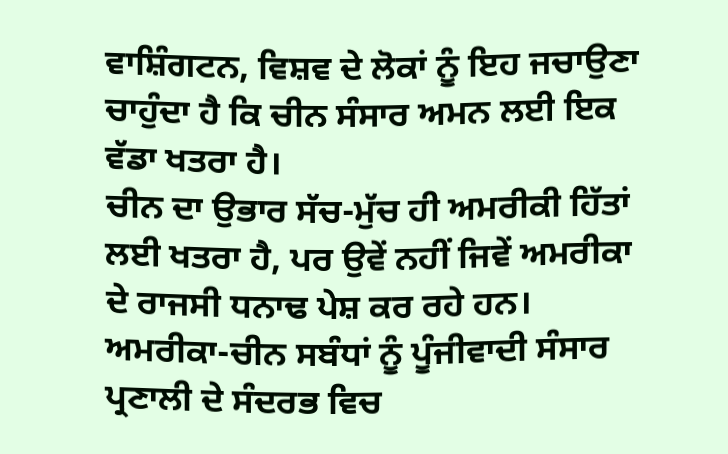ਵਾਸ਼ਿੰਗਟਨ, ਵਿਸ਼ਵ ਦੇ ਲੋਕਾਂ ਨੂੰ ਇਹ ਜਚਾਉਣਾ ਚਾਹੁੰਦਾ ਹੈ ਕਿ ਚੀਨ ਸੰਸਾਰ ਅਮਨ ਲਈ ਇਕ ਵੱਡਾ ਖਤਰਾ ਹੈ।
ਚੀਨ ਦਾ ਉਭਾਰ ਸੱਚ-ਮੁੱਚ ਹੀ ਅਮਰੀਕੀ ਹਿੱਤਾਂ ਲਈ ਖਤਰਾ ਹੈ, ਪਰ ਉਵੇਂ ਨਹੀਂ ਜਿਵੇਂ ਅਮਰੀਕਾ ਦੇ ਰਾਜਸੀ ਧਨਾਢ ਪੇਸ਼ ਕਰ ਰਹੇ ਹਨ। ਅਮਰੀਕਾ-ਚੀਨ ਸਬੰਧਾਂ ਨੂੰ ਪੂੰਜੀਵਾਦੀ ਸੰਸਾਰ ਪ੍ਰਣਾਲੀ ਦੇ ਸੰਦਰਭ ਵਿਚ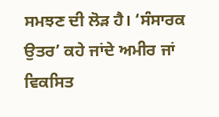ਸਮਝਣ ਦੀ ਲੋੜ ਹੈ। ‘ਸੰਸਾਰਕ ਉਤਰ’ ਕਹੇ ਜਾਂਦੇ ਅਮੀਰ ਜਾਂ ਵਿਕਸਿਤ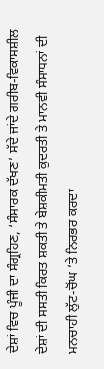ਦੇਸ਼ਾਂ ਵਿਚ ਪੂੰਜੀ ਦਾ ਸੰਗ੍ਰਹਿਣ, ‘ਸੰਸਾਰਕ ਦੱਖਣ’ ਸੱਦੇ ਜਾਂਦੇ ਗਰੀਬ-ਵਿਕਾਸਸ਼ੀਲ ਦੇਸ਼ਾਂ ਦੀ ਸਸਤੀ ਕਿਰਤ ਸ਼ਕਤੀ ਤੇ ਬੇਸ਼ਕੀਮਤੀ ਕੁਦਰਤੀ ਤੇ ਮਾਨਵੀ ਸੰਸਾਧਨਾਂ ਦੀ ਮਨਚਾਹੀ ਲੁੱਟ-ਚੋਂਘ ’ਤੇ ਨਿਰਭਰ ਕਰਦਾ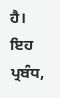ਹੈ।
ਇਹ ਪ੍ਰਬੰਧ,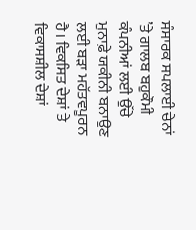ਸੰਸਾਰਕ ਸਪਲਾਈ ਚੇਨਾਂ ’ਤੇ ਗਾਲਬ ਬਹੁਕੌਮੀ ਕੰਪਨੀਆਂ ਲਈ ਉੱਚੇ ਮੁਨਾਫ਼ੇ ਯਕੀਨੀ ਬਨਾਉਣ ਲਈ ਬੜਾ ਮਹੱਤਵਪੂਰਨ ਹੈ। ਵਿਕਸਿਤ ਦੇਸ਼ਾਂ ਤੇ ਵਿਕਾਸਸ਼ੀਲ ਦੇਸ਼ਾਂ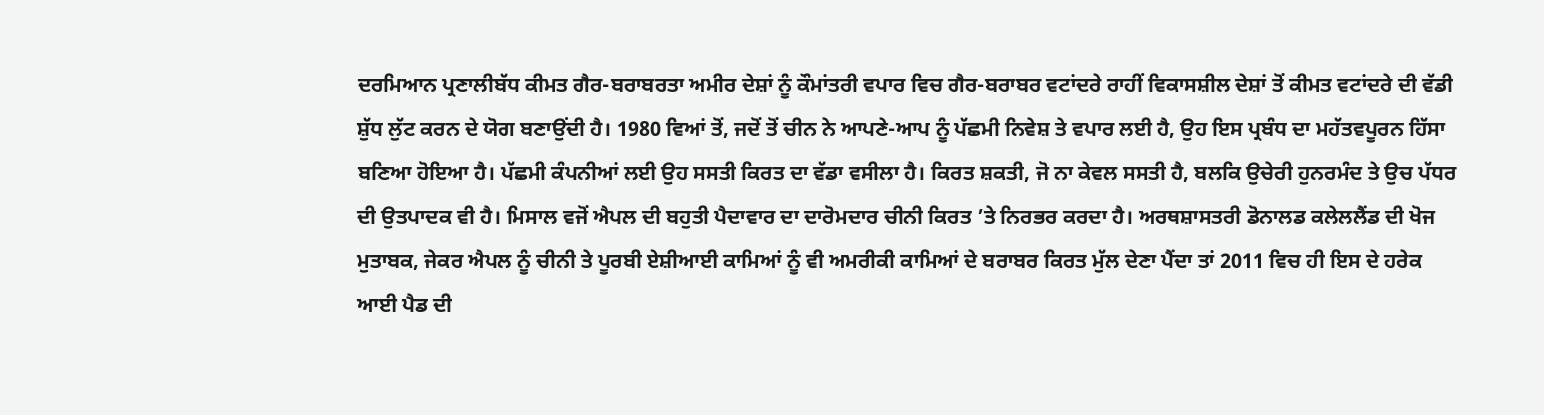ਦਰਮਿਆਨ ਪ੍ਰਣਾਲੀਬੱਧ ਕੀਮਤ ਗੈਰ-ਬਰਾਬਰਤਾ ਅਮੀਰ ਦੇਸ਼ਾਂ ਨੂੰ ਕੌਮਾਂਤਰੀ ਵਪਾਰ ਵਿਚ ਗੈਰ-ਬਰਾਬਰ ਵਟਾਂਦਰੇ ਰਾਹੀਂ ਵਿਕਾਸਸ਼ੀਲ ਦੇਸ਼ਾਂ ਤੋਂ ਕੀਮਤ ਵਟਾਂਦਰੇ ਦੀ ਵੱਡੀ ਸ਼ੁੱਧ ਲੁੱਟ ਕਰਨ ਦੇ ਯੋਗ ਬਣਾਉਂਦੀ ਹੈ। 1980 ਵਿਆਂ ਤੋਂ, ਜਦੋਂ ਤੋਂ ਚੀਨ ਨੇ ਆਪਣੇ-ਆਪ ਨੂੰ ਪੱਛਮੀ ਨਿਵੇਸ਼ ਤੇ ਵਪਾਰ ਲਈ ਹੈ, ਉਹ ਇਸ ਪ੍ਰਬੰਧ ਦਾ ਮਹੱਤਵਪੂਰਨ ਹਿੱਸਾ ਬਣਿਆ ਹੋਇਆ ਹੈ। ਪੱਛਮੀ ਕੰਪਨੀਆਂ ਲਈ ਉਹ ਸਸਤੀ ਕਿਰਤ ਦਾ ਵੱਡਾ ਵਸੀਲਾ ਹੈ। ਕਿਰਤ ਸ਼ਕਤੀ, ਜੋ ਨਾ ਕੇਵਲ ਸਸਤੀ ਹੈ, ਬਲਕਿ ਉਚੇਰੀ ਹੁਨਰਮੰਦ ਤੇ ਉਚ ਪੱਧਰ ਦੀ ਉਤਪਾਦਕ ਵੀ ਹੈ। ਮਿਸਾਲ ਵਜੋਂ ਐਪਲ ਦੀ ਬਹੁਤੀ ਪੈਦਾਵਾਰ ਦਾ ਦਾਰੋਮਦਾਰ ਚੀਨੀ ਕਿਰਤ ’ਤੇ ਨਿਰਭਰ ਕਰਦਾ ਹੈ। ਅਰਥਸ਼ਾਸਤਰੀ ਡੋਨਾਲਡ ਕਲੇਲਲੈਂਡ ਦੀ ਖੋਜ ਮੁਤਾਬਕ, ਜੇਕਰ ਐਪਲ ਨੂੰ ਚੀਨੀ ਤੇ ਪੂਰਬੀ ਏਸ਼ੀਆਈ ਕਾਮਿਆਂ ਨੂੰ ਵੀ ਅਮਰੀਕੀ ਕਾਮਿਆਂ ਦੇ ਬਰਾਬਰ ਕਿਰਤ ਮੁੱਲ ਦੇਣਾ ਪੈਂਦਾ ਤਾਂ 2011 ਵਿਚ ਹੀ ਇਸ ਦੇ ਹਰੇਕ ਆਈ ਪੈਡ ਦੀ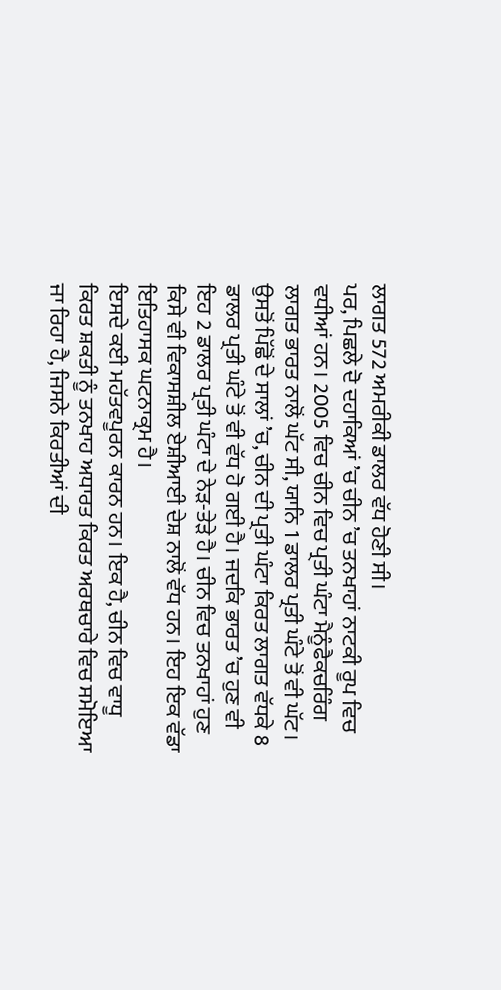ਲਾਗਤ 572 ਅਮਰੀਕੀ ਡਾਲਰ ਵੱਧ ਹੋਣੀ ਸੀ।
ਪਰ, ਪਿਛਲੇ ਦੋ ਦਹਾਕਿਆਂ ’ਚ ਚੀਨ ’ਚ ਤਨਖਾਹਾਂ ਨਾਟਕੀ ਰੂਪ ਵਿਚ ਵਧੀਆਂ ਹਨ। 2005 ਵਿਚ ਚੀਨ ਵਿਚ ਪ੍ਰਤੀ ਘੰਟਾ ਮੈਨੂੰਫੈਕਚਰਿੰਗ ਲਾਗਤ ਭਾਰਤ ਨਾਲੋਂ ਘੱਟ ਸੀ, ਯਾਨਿ 1 ਡਾਲਰ ਪ੍ਰਤੀ ਘੰਟੇ ਤੋਂ ਵੀ ਘੱਟ। ਉਸਤੋਂ ਪਿੱਛੋਂ ਦੇ ਸਾਲਾਂ ’ਚ, ਚੀਨ ਦੀ ਪ੍ਰਤੀ ਘੰਟਾ ਕਿਰਤ ਲਾਗਤ ਵੱਧਕੇ 8 ਡਾਲਰ ਪ੍ਰਤੀ ਘੰਟੇ ਤੋਂ ਵੀ ਵੱਧ ਹੋ ਗਈ ਹੈ। ਜਦਕਿ ਭਾਰਤ ’ਚ ਹੁਣ ਵੀ ਇਹ 2 ਡਾਲਰ ਪ੍ਰਤੀ ਘੰਟਾ ਦੇ ਨੇੜ-ਤੇੜੇ ਹੈ। ਚੀਨ ਵਿਚ ਤਨਖਾਹਾਂ ਹੁਣ ਕਿਸੇ ਵੀ ਵਿਕਾਸਸ਼ੀਲ ਏਸ਼ੀਆਈ ਦੇਸ਼ ਨਾਲੋਂ ਵੱਧ ਹਨ। ਇਹ ਇਕ ਵੱਡਾ ਇਤਿਹਾਸਕ ਘਟਨਾਕ੍ਰਮ ਹੈ।
ਇਸਦੇ ਕਈ ਮਹੱਤਵਪੂਰਨ ਕਾਰਨ ਹਨ। ਇਕ ਹੈ, ਚੀਨ ਵਿਚ ਵਾਧੂ ਕਿਰਤ ਸ਼ਕਤੀ ਨੂੰ ਤਨਖਾਹ ਅਧਾਰਤ ਕਿਰਤ ਅਰਥਚਾਰੇ ਵਿਚ ਸਮੋਇਆ ਜਾ ਰਿਹਾ ਹੈ, ਜਿਸਨੇ ਕਿਰਤੀਆਂ ਦੀ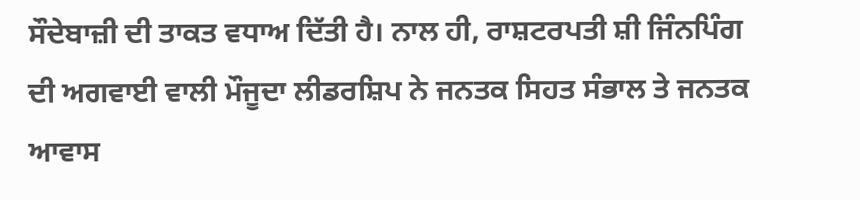ਸੌਦੇਬਾਜ਼ੀ ਦੀ ਤਾਕਤ ਵਧਾਅ ਦਿੱਤੀ ਹੈ। ਨਾਲ ਹੀ, ਰਾਸ਼ਟਰਪਤੀ ਸ਼ੀ ਜਿੰਨਪਿੰਗ ਦੀ ਅਗਵਾਈ ਵਾਲੀ ਮੌਜੂਦਾ ਲੀਡਰਸ਼ਿਪ ਨੇ ਜਨਤਕ ਸਿਹਤ ਸੰਭਾਲ ਤੇ ਜਨਤਕ ਆਵਾਸ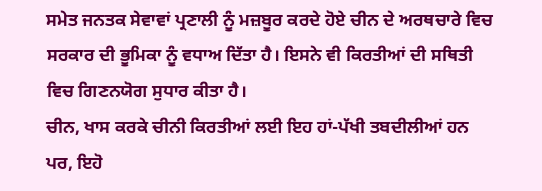ਸਮੇਤ ਜਨਤਕ ਸੇਵਾਵਾਂ ਪ੍ਰਣਾਲੀ ਨੂੰ ਮਜ਼ਬੂਰ ਕਰਦੇ ਹੋਏ ਚੀਨ ਦੇ ਅਰਥਚਾਰੇ ਵਿਚ ਸਰਕਾਰ ਦੀ ਭੂਮਿਕਾ ਨੂੰ ਵਧਾਅ ਦਿੱਤਾ ਹੈ। ਇਸਨੇ ਵੀ ਕਿਰਤੀਆਂ ਦੀ ਸਥਿਤੀ ਵਿਚ ਗਿਣਨਯੋਗ ਸੁਧਾਰ ਕੀਤਾ ਹੈ।
ਚੀਨ, ਖਾਸ ਕਰਕੇ ਚੀਨੀ ਕਿਰਤੀਆਂ ਲਈ ਇਹ ਹਾਂ-ਪੱਖੀ ਤਬਦੀਲੀਆਂ ਹਨ ਪਰ, ਇਹੋ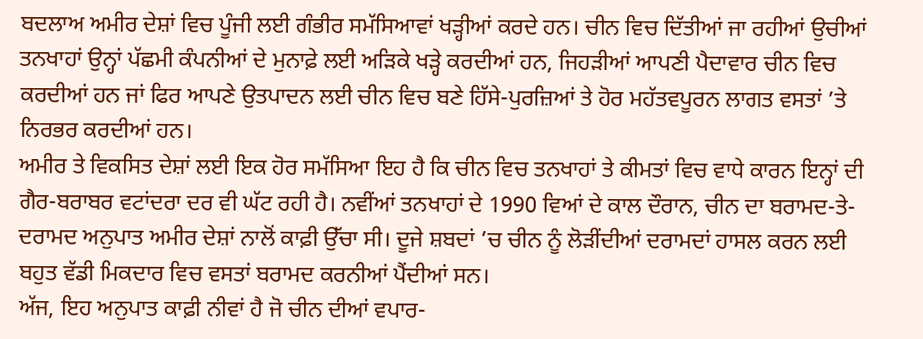ਬਦਲਾਅ ਅਮੀਰ ਦੇਸ਼ਾਂ ਵਿਚ ਪੂੰਜੀ ਲਈ ਗੰਭੀਰ ਸਮੱਸਿਆਵਾਂ ਖੜ੍ਹੀਆਂ ਕਰਦੇ ਹਨ। ਚੀਨ ਵਿਚ ਦਿੱਤੀਆਂ ਜਾ ਰਹੀਆਂ ਉਚੀਆਂ ਤਨਖਾਹਾਂ ਉਨ੍ਹਾਂ ਪੱਛਮੀ ਕੰਪਨੀਆਂ ਦੇ ਮੁਨਾਫ਼ੇ ਲਈ ਅੜਿਕੇ ਖੜ੍ਹੇ ਕਰਦੀਆਂ ਹਨ, ਜਿਹੜੀਆਂ ਆਪਣੀ ਪੈਦਾਵਾਰ ਚੀਨ ਵਿਚ ਕਰਦੀਆਂ ਹਨ ਜਾਂ ਫਿਰ ਆਪਣੇ ਉਤਪਾਦਨ ਲਈ ਚੀਨ ਵਿਚ ਬਣੇ ਹਿੱਸੇ-ਪੁਰਜ਼ਿਆਂ ਤੇ ਹੋਰ ਮਹੱਤਵਪੂਰਨ ਲਾਗਤ ਵਸਤਾਂ ’ਤੇ ਨਿਰਭਰ ਕਰਦੀਆਂ ਹਨ।
ਅਮੀਰ ਤੇ ਵਿਕਸਿਤ ਦੇਸ਼ਾਂ ਲਈ ਇਕ ਹੋਰ ਸਮੱਸਿਆ ਇਹ ਹੈ ਕਿ ਚੀਨ ਵਿਚ ਤਨਖਾਹਾਂ ਤੇ ਕੀਮਤਾਂ ਵਿਚ ਵਾਧੇ ਕਾਰਨ ਇਨ੍ਹਾਂ ਦੀ ਗੈਰ-ਬਰਾਬਰ ਵਟਾਂਦਰਾ ਦਰ ਵੀ ਘੱਟ ਰਹੀ ਹੈ। ਨਵੀਂਆਂ ਤਨਖਾਹਾਂ ਦੇ 1990 ਵਿਆਂ ਦੇ ਕਾਲ ਦੌਰਾਨ, ਚੀਨ ਦਾ ਬਰਾਮਦ-ਤੇ-ਦਰਾਮਦ ਅਨੁਪਾਤ ਅਮੀਰ ਦੇਸ਼ਾਂ ਨਾਲੋਂ ਕਾਫ਼ੀ ਉੱਚਾ ਸੀ। ਦੂਜੇ ਸ਼ਬਦਾਂ ’ਚ ਚੀਨ ਨੂੰ ਲੋੜੀਂਦੀਆਂ ਦਰਾਮਦਾਂ ਹਾਸਲ ਕਰਨ ਲਈ ਬਹੁਤ ਵੱਡੀ ਮਿਕਦਾਰ ਵਿਚ ਵਸਤਾਂ ਬਰਾਮਦ ਕਰਨੀਆਂ ਪੈਂਦੀਆਂ ਸਨ।
ਅੱਜ, ਇਹ ਅਨੁਪਾਤ ਕਾਫ਼ੀ ਨੀਵਾਂ ਹੈ ਜੋ ਚੀਨ ਦੀਆਂ ਵਪਾਰ-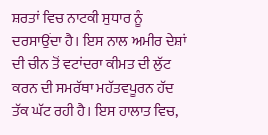ਸ਼ਰਤਾਂ ਵਿਚ ਨਾਟਕੀ ਸੁਧਾਰ ਨੂੰ ਦਰਸਾਉਂਦਾ ਹੈ। ਇਸ ਨਾਲ ਅਮੀਰ ਦੇਸ਼ਾਂ ਦੀ ਚੀਨ ਤੋਂ ਵਟਾਂਦਰਾ ਕੀਮਤ ਦੀ ਲੁੱਟ ਕਰਨ ਦੀ ਸਮਰੱਥਾ ਮਹੱਤਵਪੂਰਨ ਹੱਦ ਤੱਕ ਘੱਟ ਰਹੀ ਹੈ। ਇਸ ਹਾਲਾਤ ਵਿਚ,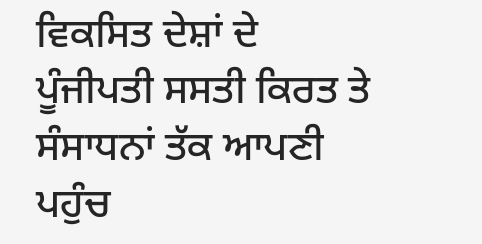ਵਿਕਸਿਤ ਦੇਸ਼ਾਂ ਦੇ ਪੂੰਜੀਪਤੀ ਸਸਤੀ ਕਿਰਤ ਤੇ ਸੰਸਾਧਨਾਂ ਤੱਕ ਆਪਣੀ ਪਹੁੰਚ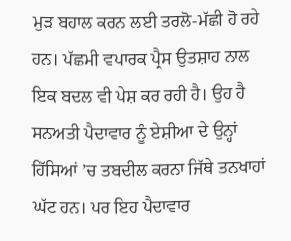ਮੁੜ ਬਹਾਲ ਕਰਨ ਲਈ ਤਰਲੋ-ਮੱਛੀ ਹੋ ਰਹੇ ਹਨ। ਪੱਛਮੀ ਵਪਾਰਕ ਪ੍ਰੈਸ ਉਤਸ਼ਾਹ ਨਾਲ ਇਕ ਬਦਲ ਵੀ ਪੇਸ਼ ਕਰ ਰਹੀ ਹੈ। ਉਹ ਹੈ ਸਨਅਤੀ ਪੈਦਾਵਾਰ ਨੂੰ ਏਸ਼ੀਆ ਦੇ ਉਨ੍ਹਾਂ ਹਿੱਸਿਆਂ ’ਚ ਤਬਦੀਲ ਕਰਨਾ ਜਿੱਥੇ ਤਨਖਾਹਾਂ ਘੱਟ ਹਨ। ਪਰ ਇਹ ਪੈਦਾਵਾਰ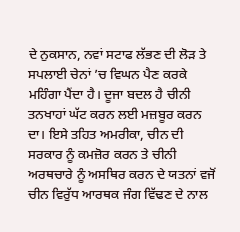ਦੇ ਨੁਕਸਾਨ, ਨਵਾਂ ਸਟਾਫ ਲੱਭਣ ਦੀ ਲੋੜ ਤੇ ਸਪਲਾਈ ਚੇਨਾਂ ’ਚ ਵਿਘਨ ਪੈਣ ਕਰਕੇ ਮਹਿੰਗਾ ਪੈਂਦਾ ਹੈ। ਦੂਜਾ ਬਦਲ ਹੈ ਚੀਨੀ ਤਨਖਾਹਾਂ ਘੱਟ ਕਰਨ ਲਈ ਮਜ਼ਬੂਰ ਕਰਨ ਦਾ। ਇਸੇ ਤਹਿਤ ਅਮਰੀਕਾ, ਚੀਨ ਦੀ ਸਰਕਾਰ ਨੂੰ ਕਮਜ਼ੋਰ ਕਰਨ ਤੇ ਚੀਨੀ ਅਰਥਚਾਰੇ ਨੂੰ ਅਸਥਿਰ ਕਰਨ ਦੇ ਯਤਨਾਂ ਵਜੋਂ ਚੀਨ ਵਿਰੁੱਧ ਆਰਥਕ ਜੰਗ ਵਿੱਢਣ ਦੇ ਨਾਲ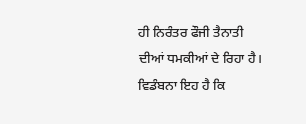ਹੀ ਨਿਰੰਤਰ ਫੌਜੀ ਤੈਨਾਤੀ ਦੀਆਂ ਧਮਕੀਆਂ ਦੇ ਰਿਹਾ ਹੈ।
ਵਿਡੰਬਨਾ ਇਹ ਹੈ ਕਿ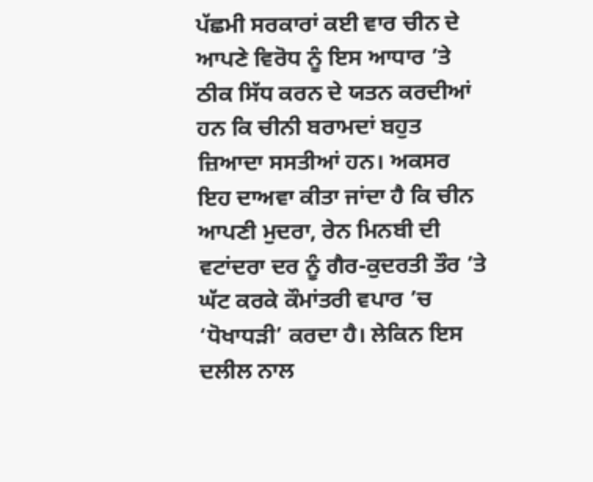ਪੱਛਮੀ ਸਰਕਾਰਾਂ ਕਈ ਵਾਰ ਚੀਨ ਦੇ ਆਪਣੇ ਵਿਰੋਧ ਨੂੰ ਇਸ ਆਧਾਰ ’ਤੇ ਠੀਕ ਸਿੱਧ ਕਰਨ ਦੇ ਯਤਨ ਕਰਦੀਆਂ ਹਨ ਕਿ ਚੀਨੀ ਬਰਾਮਦਾਂ ਬਹੁਤ ਜ਼ਿਆਦਾ ਸਸਤੀਆਂ ਹਨ। ਅਕਸਰ ਇਹ ਦਾਅਵਾ ਕੀਤਾ ਜਾਂਦਾ ਹੈ ਕਿ ਚੀਨ ਆਪਣੀ ਮੁਦਰਾ, ਰੇਨ ਮਿਨਬੀ ਦੀ ਵਟਾਂਦਰਾ ਦਰ ਨੂੰ ਗੈਰ-ਕੁਦਰਤੀ ਤੌਰ ’ਤੇ ਘੱਟ ਕਰਕੇ ਕੌਮਾਂਤਰੀ ਵਪਾਰ ’ਚ ‘ਧੋਖਾਧੜੀ’ ਕਰਦਾ ਹੈ। ਲੇਕਿਨ ਇਸ ਦਲੀਲ ਨਾਲ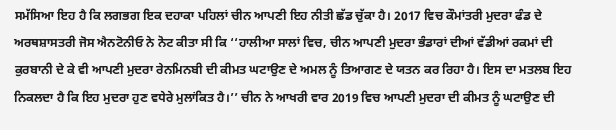ਸਮੱਸਿਆ ਇਹ ਹੈ ਕਿ ਲਗਭਗ ਇਕ ਦਹਾਕਾ ਪਹਿਲਾਂ ਚੀਨ ਆਪਣੀ ਇਹ ਨੀਤੀ ਛੱਡ ਚੁੱਕਾ ਹੈ। 2017 ਵਿਚ ਕੌਮਾਂਤਰੀ ਮੁਦਰਾ ਫੰਡ ਦੇ ਅਰਥਸ਼ਾਸਤਰੀ ਜੋਸ ਐਨਟੋਨੀਓ ਨੇ ਨੋਟ ਕੀਤਾ ਸੀ ਕਿ ‘‘ਹਾਲੀਆ ਸਾਲਾਂ ਵਿਚ, ਚੀਨ ਆਪਣੀ ਮੁਦਰਾ ਭੰਡਾਰਾਂ ਦੀਆਂ ਵੱਡੀਆਂ ਰਕਮਾਂ ਦੀ ਕੁਰਬਾਨੀ ਦੇ ਕੇ ਵੀ ਆਪਣੀ ਮੁਦਰਾ ਰੇਨਮਿਨਬੀ ਦੀ ਕੀਮਤ ਘਟਾਉਣ ਦੇ ਅਮਲ ਨੂੰ ਤਿਆਗਣ ਦੇ ਯਤਨ ਕਰ ਰਿਹਾ ਹੈ। ਇਸ ਦਾ ਮਤਲਬ ਇਹ ਨਿਕਲਦਾ ਹੈ ਕਿ ਇਹ ਮੁਦਰਾ ਹੁਣ ਵਧੇਰੇ ਮੁਲਾਂਕਿਤ ਹੈ।’’ ਚੀਨ ਨੇ ਆਖਰੀ ਵਾਰ 2019 ਵਿਚ ਆਪਣੀ ਮੁਦਰਾ ਦੀ ਕੀਮਤ ਨੂੰ ਘਟਾਉਣ ਦੀ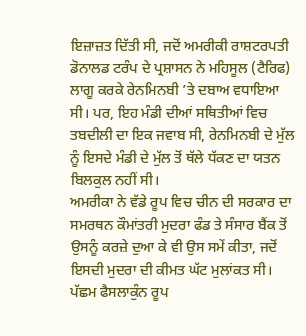ਇਜ਼ਾਜ਼ਤ ਦਿੱਤੀ ਸੀ, ਜਦੋਂ ਅਮਰੀਕੀ ਰਾਸ਼ਟਰਪਤੀ ਡੋਨਾਲਡ ਟਰੰਪ ਦੇ ਪ੍ਰਸ਼ਾਸਨ ਨੇ ਮਹਿਸੂਲ (ਟੈਰਿਫ) ਲਾਗੂ ਕਰਕੇ ਰੇਨਮਿਨਬੀ ’ਤੇ ਦਬਾਅ ਵਧਾਇਆ ਸੀ। ਪਰ, ਇਹ ਮੰਡੀ ਦੀਆਂ ਸਥਿਤੀਆਂ ਵਿਚ ਤਬਦੀਲੀ ਦਾ ਇਕ ਜਵਾਬ ਸੀ, ਰੇਨਮਿਨਬੀ ਦੇ ਮੁੱਲ ਨੂੰ ਇਸਦੇ ਮੰਡੀ ਦੇ ਮੁੱਲ ਤੋਂ ਥੱਲੇ ਧੱਕਣ ਦਾ ਯਤਨ ਬਿਲਕੁਲ ਨਹੀਂ ਸੀ।
ਅਮਰੀਕਾ ਨੇ ਵੱਡੇ ਰੂਪ ਵਿਚ ਚੀਨ ਦੀ ਸਰਕਾਰ ਦਾ ਸਮਰਥਨ ਕੌਮਾਂਤਰੀ ਮੁਦਰਾ ਫੰਡ ਤੇ ਸੰਸਾਰ ਬੈਂਕ ਤੋਂ ਉਸਨੂੰ ਕਰਜ਼ੇ ਦੁਆ ਕੇ ਵੀ ਉਸ ਸਮੇਂ ਕੀਤਾ, ਜਦੋਂ ਇਸਦੀ ਮੁਦਰਾ ਦੀ ਕੀਮਤ ਘੱਟ ਮੁਲਾਂਕਤ ਸੀ। ਪੱਛਮ ਫੈਸਲਾਕੁੰਨ ਰੂਪ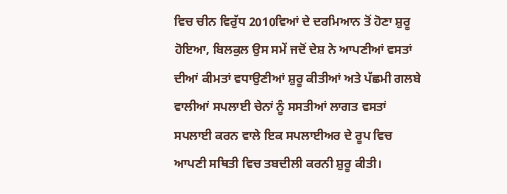ਵਿਚ ਚੀਨ ਵਿਰੁੱਧ 2010ਵਿਆਂ ਦੇ ਦਰਮਿਆਨ ਤੋਂ ਹੋਣਾ ਸ਼ੁਰੂ ਹੋਇਆ, ਬਿਲਕੁਲ ਉਸ ਸਮੇਂ ਜਦੋਂ ਦੇਸ਼ ਨੇ ਆਪਣੀਆਂ ਵਸਤਾਂ ਦੀਆਂ ਕੀਮਤਾਂ ਵਧਾਉਣੀਆਂ ਸ਼ੁਰੂ ਕੀਤੀਆਂ ਅਤੇ ਪੱਛਮੀ ਗਲਬੇ ਵਾਲੀਆਂ ਸਪਲਾਈ ਚੇਨਾਂ ਨੂੰ ਸਸਤੀਆਂ ਲਾਗਤ ਵਸਤਾਂ ਸਪਲਾਈ ਕਰਨ ਵਾਲੇ ਇਕ ਸਪਲਾਈਅਰ ਦੇ ਰੂਪ ਵਿਚ ਆਪਣੀ ਸਥਿਤੀ ਵਿਚ ਤਬਦੀਲੀ ਕਰਨੀ ਸ਼ੁਰੂ ਕੀਤੀ।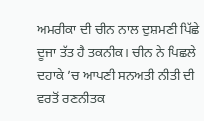ਅਮਰੀਕਾ ਦੀ ਚੀਨ ਨਾਲ ਦੁਸ਼ਮਣੀ ਪਿੱਛੇ ਦੂਜਾ ਤੱਤ ਹੈ ਤਕਨੀਕ। ਚੀਨ ਨੇ ਪਿਛਲੇ ਦਹਾਕੇ ’ਚ ਆਪਣੀ ਸਨਅਤੀ ਨੀਤੀ ਦੀ ਵਰਤੋਂ ਰਣਨੀਤਕ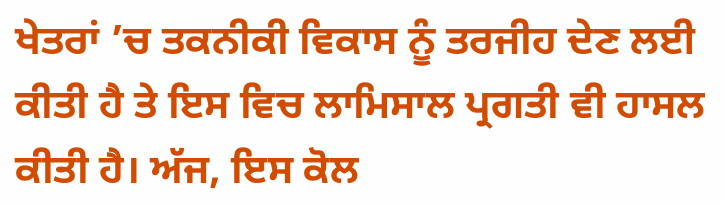ਖੇਤਰਾਂ ’ਚ ਤਕਨੀਕੀ ਵਿਕਾਸ ਨੂੰ ਤਰਜੀਹ ਦੇਣ ਲਈ ਕੀਤੀ ਹੈ ਤੇ ਇਸ ਵਿਚ ਲਾਮਿਸਾਲ ਪ੍ਰਗਤੀ ਵੀ ਹਾਸਲ ਕੀਤੀ ਹੈ। ਅੱਜ, ਇਸ ਕੋਲ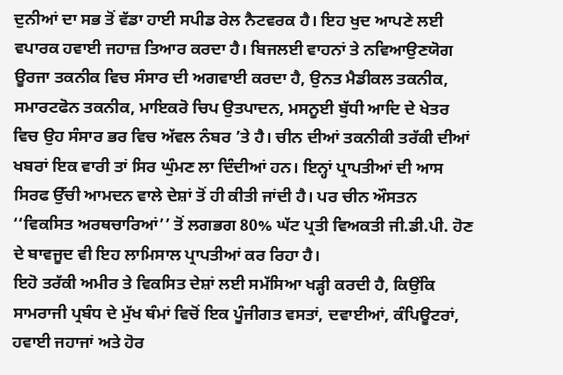ਦੁਨੀਆਂ ਦਾ ਸਭ ਤੋਂ ਵੱਡਾ ਹਾਈ ਸਪੀਡ ਰੇਲ ਨੈਟਵਰਕ ਹੈ। ਇਹ ਖੁਦ ਆਪਣੇ ਲਈ ਵਪਾਰਕ ਹਵਾਈ ਜਹਾਜ਼ ਤਿਆਰ ਕਰਦਾ ਹੈ। ਬਿਜਲਈ ਵਾਹਨਾਂ ਤੇ ਨਵਿਆਉਣਯੋਗ ਊਰਜਾ ਤਕਨੀਕ ਵਿਚ ਸੰਸਾਰ ਦੀ ਅਗਵਾਈ ਕਰਦਾ ਹੈ, ਉਨਤ ਮੈਡੀਕਲ ਤਕਨੀਕ, ਸਮਾਰਟਫੋਨ ਤਕਨੀਕ, ਮਾਇਕਰੋ ਚਿਪ ਉਤਪਾਦਨ, ਮਸਨੂਈ ਬੁੱਧੀ ਆਦਿ ਦੇ ਖੇਤਰ ਵਿਚ ਉਹ ਸੰਸਾਰ ਭਰ ਵਿਚ ਅੱਵਲ ਨੰਬਰ ’ਤੇ ਹੈ। ਚੀਨ ਦੀਆਂ ਤਕਨੀਕੀ ਤਰੱਕੀ ਦੀਆਂ ਖਬਰਾਂ ਇਕ ਵਾਰੀ ਤਾਂ ਸਿਰ ਘੁੰਮਣ ਲਾ ਦਿੰਦੀਆਂ ਹਨ। ਇਨ੍ਹਾਂ ਪ੍ਰਾਪਤੀਆਂ ਦੀ ਆਸ ਸਿਰਫ ਉੱਚੀ ਆਮਦਨ ਵਾਲੇ ਦੇਸ਼ਾਂ ਤੋਂ ਹੀ ਕੀਤੀ ਜਾਂਦੀ ਹੈ। ਪਰ ਚੀਨ ਔਸਤਨ ‘‘ਵਿਕਸਿਤ ਅਰਥਚਾਰਿਆਂ’’ ਤੋਂ ਲਗਭਗ 80% ਘੱਟ ਪ੍ਰਤੀ ਵਿਅਕਤੀ ਜੀ.ਡੀ.ਪੀ. ਹੋਣ ਦੇ ਬਾਵਜੂਦ ਵੀ ਇਹ ਲਾਮਿਸਾਲ ਪ੍ਰਾਪਤੀਆਂ ਕਰ ਰਿਹਾ ਹੈ।
ਇਹੋ ਤਰੱਕੀ ਅਮੀਰ ਤੇ ਵਿਕਸਿਤ ਦੇਸ਼ਾਂ ਲਈ ਸਮੱਸਿਆ ਖੜ੍ਹੀ ਕਰਦੀ ਹੈ, ਕਿਉਂਕਿ ਸਾਮਰਾਜੀ ਪ੍ਰਬੰਧ ਦੇ ਮੁੱਖ ਥੰਮਾਂ ਵਿਚੋਂ ਇਕ ਪੂੰਜੀਗਤ ਵਸਤਾਂ, ਦਵਾਈਆਂ, ਕੰਪਿਊਟਰਾਂ, ਹਵਾਈ ਜਹਾਜਾਂ ਅਤੇ ਹੋਰ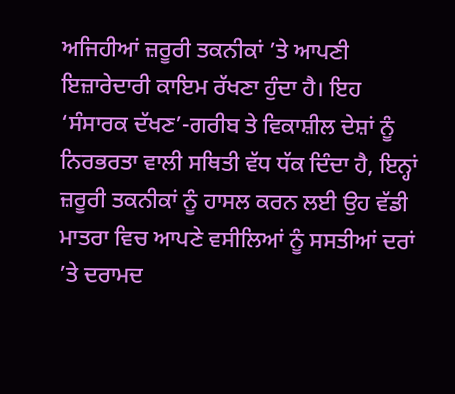ਅਜਿਹੀਆਂ ਜ਼ਰੂਰੀ ਤਕਨੀਕਾਂ ’ਤੇ ਆਪਣੀ ਇਜ਼ਾਰੇਦਾਰੀ ਕਾਇਮ ਰੱਖਣਾ ਹੁੰਦਾ ਹੈ। ਇਹ ‘ਸੰਸਾਰਕ ਦੱਖਣ’-ਗਰੀਬ ਤੇ ਵਿਕਾਸ਼ੀਲ ਦੇਸ਼ਾਂ ਨੂੰ ਨਿਰਭਰਤਾ ਵਾਲੀ ਸਥਿਤੀ ਵੱਧ ਧੱਕ ਦਿੰਦਾ ਹੈ, ਇਨ੍ਹਾਂ ਜ਼ਰੂਰੀ ਤਕਨੀਕਾਂ ਨੂੰ ਹਾਸਲ ਕਰਨ ਲਈ ਉਹ ਵੱਡੀ ਮਾਤਰਾ ਵਿਚ ਆਪਣੇ ਵਸੀਲਿਆਂ ਨੂੰ ਸਸਤੀਆਂ ਦਰਾਂ ’ਤੇ ਦਰਾਮਦ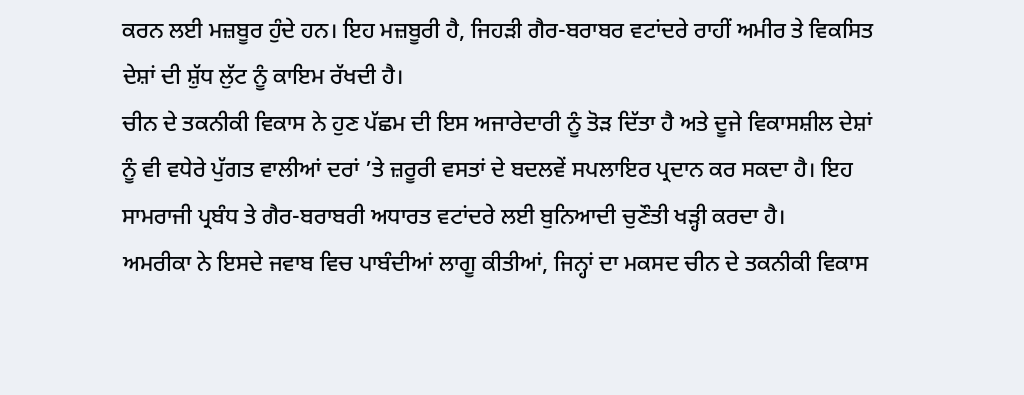ਕਰਨ ਲਈ ਮਜ਼ਬੂਰ ਹੁੰਦੇ ਹਨ। ਇਹ ਮਜ਼ਬੂਰੀ ਹੈ, ਜਿਹੜੀ ਗੈਰ-ਬਰਾਬਰ ਵਟਾਂਦਰੇ ਰਾਹੀਂ ਅਮੀਰ ਤੇ ਵਿਕਸਿਤ ਦੇਸ਼ਾਂ ਦੀ ਸ਼ੁੱਧ ਲੁੱਟ ਨੂੰ ਕਾਇਮ ਰੱਖਦੀ ਹੈ।
ਚੀਨ ਦੇ ਤਕਨੀਕੀ ਵਿਕਾਸ ਨੇ ਹੁਣ ਪੱਛਮ ਦੀ ਇਸ ਅਜਾਰੇਦਾਰੀ ਨੂੰ ਤੋੜ ਦਿੱਤਾ ਹੈ ਅਤੇ ਦੂਜੇ ਵਿਕਾਸਸ਼ੀਲ ਦੇਸ਼ਾਂ ਨੂੰ ਵੀ ਵਧੇਰੇ ਪੁੱਗਤ ਵਾਲੀਆਂ ਦਰਾਂ ’ਤੇ ਜ਼ਰੂਰੀ ਵਸਤਾਂ ਦੇ ਬਦਲਵੇਂ ਸਪਲਾਇਰ ਪ੍ਰਦਾਨ ਕਰ ਸਕਦਾ ਹੈ। ਇਹ ਸਾਮਰਾਜੀ ਪ੍ਰਬੰਧ ਤੇ ਗੈਰ-ਬਰਾਬਰੀ ਅਧਾਰਤ ਵਟਾਂਦਰੇ ਲਈ ਬੁਨਿਆਦੀ ਚੁਣੌਤੀ ਖੜ੍ਹੀ ਕਰਦਾ ਹੈ।
ਅਮਰੀਕਾ ਨੇ ਇਸਦੇ ਜਵਾਬ ਵਿਚ ਪਾਬੰਦੀਆਂ ਲਾਗੂ ਕੀਤੀਆਂ, ਜਿਨ੍ਹਾਂ ਦਾ ਮਕਸਦ ਚੀਨ ਦੇ ਤਕਨੀਕੀ ਵਿਕਾਸ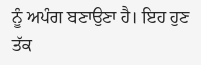ਨੂੰ ਅਪੰਗ ਬਣਾਉਣਾ ਹੈ। ਇਹ ਹੁਣ ਤੱਕ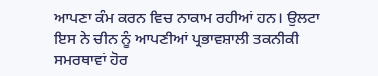ਆਪਣਾ ਕੰਮ ਕਰਨ ਵਿਚ ਨਾਕਾਮ ਰਹੀਆਂ ਹਨ। ਉਲਟਾ ਇਸ ਨੇ ਚੀਨ ਨੂੰ ਆਪਣੀਆਂ ਪ੍ਰਭਾਵਸ਼ਾਲੀ ਤਕਨੀਕੀ ਸਮਰਥਾਵਾਂ ਹੋਰ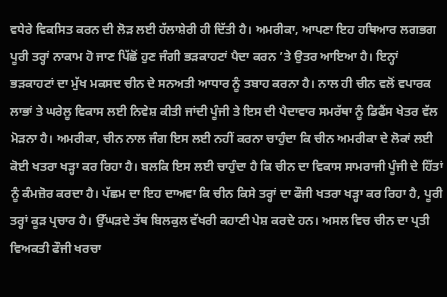ਵਧੇਰੇ ਵਿਕਸਿਤ ਕਰਨ ਦੀ ਲੋੜ ਲਈ ਹੱਲਾਸ਼ੇਰੀ ਹੀ ਦਿੱਤੀ ਹੈ। ਅਮਰੀਕਾ, ਆਪਣਾ ਇਹ ਹਥਿਆਰ ਲਗਭਗ ਪੂਰੀ ਤਰ੍ਹਾਂ ਨਾਕਾਮ ਹੋ ਜਾਣ ਪਿੱਛੋਂ ਹੁਣ ਜੰਗੀ ਭੜਕਾਹਟਾਂ ਪੈਦਾ ਕਰਨ ’ਤੇ ਉਤਰ ਆਇਆ ਹੈ। ਇਨ੍ਹਾਂ ਭੜਕਾਹਟਾਂ ਦਾ ਮੁੱਖ ਮਕਸਦ ਚੀਨ ਦੇ ਸਨਅਤੀ ਆਧਾਰ ਨੂੰ ਤਬਾਹ ਕਰਨਾ ਹੈ। ਨਾਲ ਹੀ ਚੀਨ ਵਲੋਂ ਵਪਾਰਕ ਲਾਭਾਂ ਤੇ ਘਰੇਲੂ ਵਿਕਾਸ ਲਈ ਨਿਵੇਸ਼ ਕੀਤੀ ਜਾਂਦੀ ਪੂੰਜੀ ਤੇ ਇਸ ਦੀ ਪੈਦਾਵਾਰ ਸਮਰੱਥਾ ਨੂੰ ਡਿਫੈਂਸ ਖੇਤਰ ਵੱਲ ਮੋੜਨਾ ਹੈ। ਅਮਰੀਕਾ, ਚੀਨ ਨਾਲ ਜੰਗ ਇਸ ਲਈ ਨਹੀਂ ਕਰਨਾ ਚਾਹੁੰਦਾ ਕਿ ਚੀਨ ਅਮਰੀਕਾ ਦੇ ਲੋਕਾਂ ਲਈ ਕੋਈ ਖਤਰਾ ਖੜ੍ਹਾ ਕਰ ਰਿਹਾ ਹੈ। ਬਲਕਿ ਇਸ ਲਈ ਚਾਹੁੰਦਾ ਹੈ ਕਿ ਚੀਨ ਦਾ ਵਿਕਾਸ ਸਾਮਰਾਜੀ ਪੂੰਜੀ ਦੇ ਹਿੱਤਾਂ ਨੂੰ ਕੰਮਜ਼ੋਰ ਕਰਦਾ ਹੈ। ਪੱਛਮ ਦਾ ਇਹ ਦਾਅਵਾ ਕਿ ਚੀਨ ਕਿਸੇ ਤਰ੍ਹਾਂ ਦਾ ਫੌਜੀ ਖਤਰਾ ਖੜ੍ਹਾ ਕਰ ਰਿਹਾ ਹੈ, ਪੂਰੀ ਤਰ੍ਹਾਂ ਕੂੜ ਪ੍ਰਚਾਰ ਹੈ। ਉੱਘੜਦੇ ਤੱਥ ਬਿਲਕੁਲ ਵੱਖਰੀ ਕਹਾਣੀ ਪੇਸ਼ ਕਰਦੇ ਹਨ। ਅਸਲ ਵਿਚ ਚੀਨ ਦਾ ਪ੍ਰਤੀ ਵਿਅਕਤੀ ਫੌਜੀ ਖਰਚਾ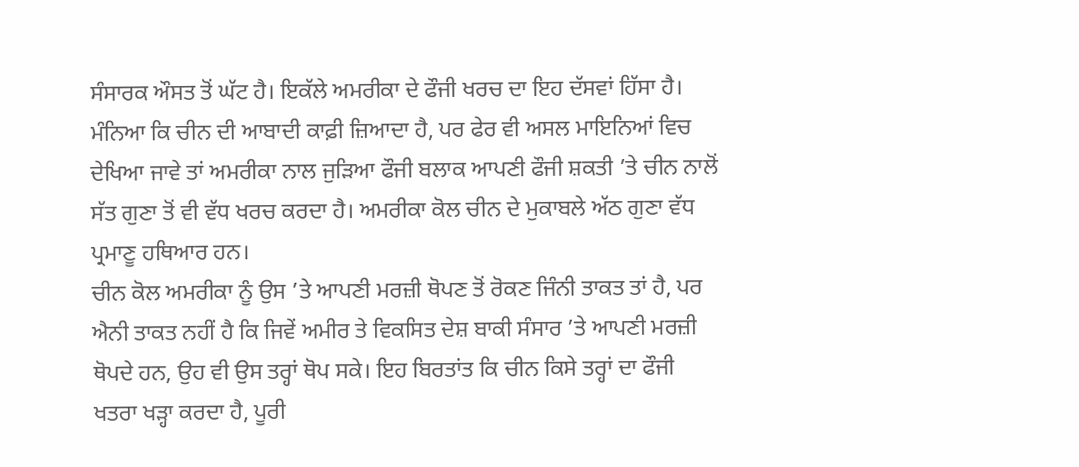ਸੰਸਾਰਕ ਔਸਤ ਤੋਂ ਘੱਟ ਹੈ। ਇਕੱਲੇ ਅਮਰੀਕਾ ਦੇ ਫੌਜੀ ਖਰਚ ਦਾ ਇਹ ਦੱਸਵਾਂ ਹਿੱਸਾ ਹੈ। ਮੰਨਿਆ ਕਿ ਚੀਨ ਦੀ ਆਬਾਦੀ ਕਾਫ਼ੀ ਜ਼ਿਆਦਾ ਹੈ, ਪਰ ਫੇਰ ਵੀ ਅਸਲ ਮਾਇਨਿਆਂ ਵਿਚ ਦੇਖਿਆ ਜਾਵੇ ਤਾਂ ਅਮਰੀਕਾ ਨਾਲ ਜੁੜਿਆ ਫੌਜੀ ਬਲਾਕ ਆਪਣੀ ਫੌਜੀ ਸ਼ਕਤੀ ’ਤੇ ਚੀਨ ਨਾਲੋਂ ਸੱਤ ਗੁਣਾ ਤੋਂ ਵੀ ਵੱਧ ਖਰਚ ਕਰਦਾ ਹੈ। ਅਮਰੀਕਾ ਕੋਲ ਚੀਨ ਦੇ ਮੁਕਾਬਲੇ ਅੱਠ ਗੁਣਾ ਵੱਧ ਪ੍ਰਮਾਣੂ ਹਥਿਆਰ ਹਨ।
ਚੀਨ ਕੋਲ ਅਮਰੀਕਾ ਨੂੰ ਉਸ ’ਤੇ ਆਪਣੀ ਮਰਜ਼ੀ ਥੋਪਣ ਤੋਂ ਰੋਕਣ ਜਿੰਨੀ ਤਾਕਤ ਤਾਂ ਹੈ, ਪਰ ਐਨੀ ਤਾਕਤ ਨਹੀਂ ਹੈ ਕਿ ਜਿਵੇਂ ਅਮੀਰ ਤੇ ਵਿਕਸਿਤ ਦੇਸ਼ ਬਾਕੀ ਸੰਸਾਰ ’ਤੇ ਆਪਣੀ ਮਰਜ਼ੀ ਥੋਪਦੇ ਹਨ, ਉਹ ਵੀ ਉਸ ਤਰ੍ਹਾਂ ਥੋਪ ਸਕੇ। ਇਹ ਬਿਰਤਾਂਤ ਕਿ ਚੀਨ ਕਿਸੇ ਤਰ੍ਹਾਂ ਦਾ ਫੌਜੀ ਖਤਰਾ ਖੜ੍ਹਾ ਕਰਦਾ ਹੈ, ਪੂਰੀ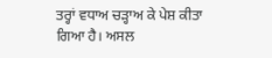ਤਰ੍ਹਾਂ ਵਧਾਅ ਚੜ੍ਹਾਅ ਕੇ ਪੇਸ਼ ਕੀਤਾ ਗਿਆ ਹੈ। ਅਸਲ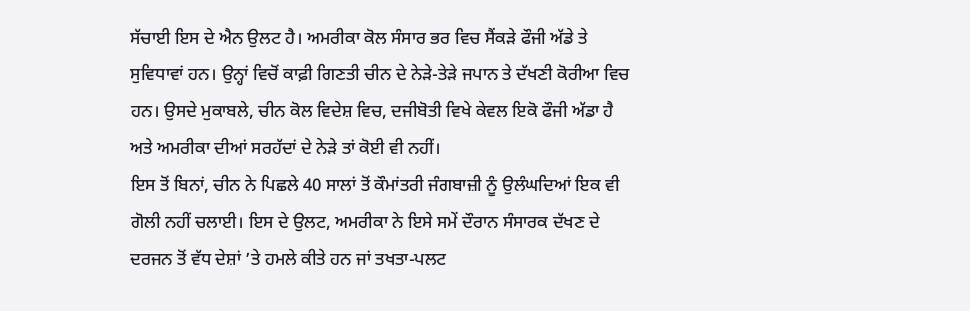ਸੱਚਾਈ ਇਸ ਦੇ ਐਨ ਉਲਟ ਹੈ। ਅਮਰੀਕਾ ਕੋਲ ਸੰਸਾਰ ਭਰ ਵਿਚ ਸੈਂਕੜੇ ਫੌਜੀ ਅੱਡੇ ਤੇ ਸੁਵਿਧਾਵਾਂ ਹਨ। ਉਨ੍ਹਾਂ ਵਿਚੋਂ ਕਾਫ਼ੀ ਗਿਣਤੀ ਚੀਨ ਦੇ ਨੇੜੇ-ਤੇੜੇ ਜਪਾਨ ਤੇ ਦੱਖਣੀ ਕੋਰੀਆ ਵਿਚ ਹਨ। ਉਸਦੇ ਮੁਕਾਬਲੇ, ਚੀਨ ਕੋਲ ਵਿਦੇਸ਼ ਵਿਚ, ਦਜੀਬੋਤੀ ਵਿਖੇ ਕੇਵਲ ਇਕੋ ਫੌਜੀ ਅੱਡਾ ਹੈ ਅਤੇ ਅਮਰੀਕਾ ਦੀਆਂ ਸਰਹੱਦਾਂ ਦੇ ਨੇੜੇ ਤਾਂ ਕੋਈ ਵੀ ਨਹੀਂ।
ਇਸ ਤੋਂ ਬਿਨਾਂ, ਚੀਨ ਨੇ ਪਿਛਲੇ 40 ਸਾਲਾਂ ਤੋਂ ਕੌਮਾਂਤਰੀ ਜੰਗਬਾਜ਼ੀ ਨੂੰ ਉਲੰਘਦਿਆਂ ਇਕ ਵੀ ਗੋਲੀ ਨਹੀਂ ਚਲਾਈ। ਇਸ ਦੇ ਉਲਟ, ਅਮਰੀਕਾ ਨੇ ਇਸੇ ਸਮੇਂ ਦੌਰਾਨ ਸੰਸਾਰਕ ਦੱਖਣ ਦੇ ਦਰਜਨ ਤੋਂ ਵੱਧ ਦੇਸ਼ਾਂ ’ਤੇ ਹਮਲੇ ਕੀਤੇ ਹਨ ਜਾਂ ਤਖਤਾ-ਪਲਟ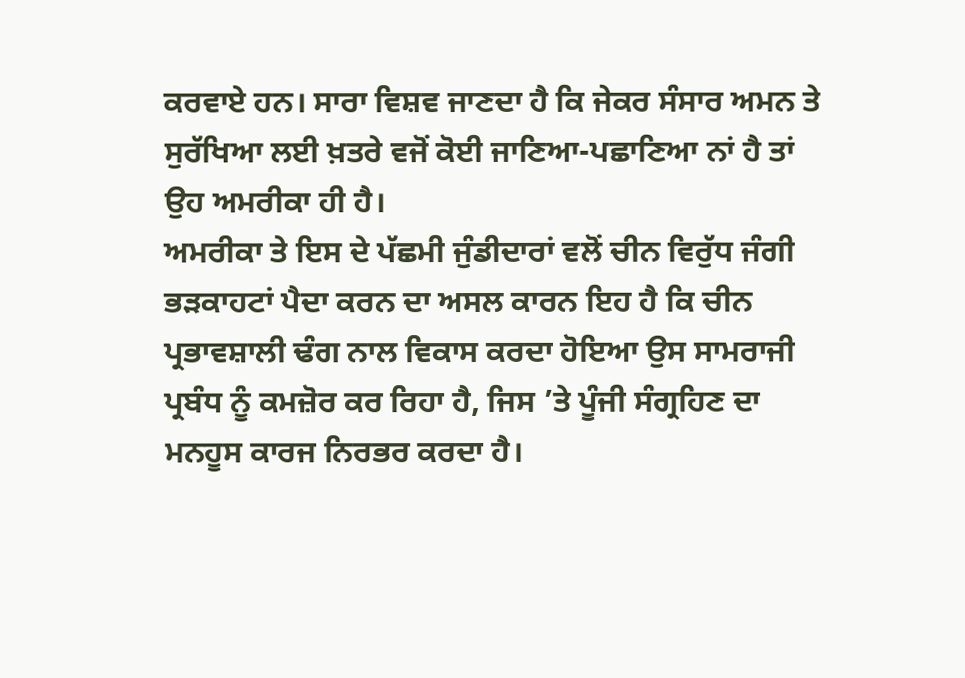ਕਰਵਾਏ ਹਨ। ਸਾਰਾ ਵਿਸ਼ਵ ਜਾਣਦਾ ਹੈ ਕਿ ਜੇਕਰ ਸੰਸਾਰ ਅਮਨ ਤੇ ਸੁਰੱਖਿਆ ਲਈ ਖ਼ਤਰੇ ਵਜੋਂ ਕੋਈ ਜਾਣਿਆ-ਪਛਾਣਿਆ ਨਾਂ ਹੈ ਤਾਂ ਉਹ ਅਮਰੀਕਾ ਹੀ ਹੈ।
ਅਮਰੀਕਾ ਤੇ ਇਸ ਦੇ ਪੱਛਮੀ ਜੁੰਡੀਦਾਰਾਂ ਵਲੋਂ ਚੀਨ ਵਿਰੁੱਧ ਜੰਗੀ ਭੜਕਾਹਟਾਂ ਪੈਦਾ ਕਰਨ ਦਾ ਅਸਲ ਕਾਰਨ ਇਹ ਹੈ ਕਿ ਚੀਨ ਪ੍ਰਭਾਵਸ਼ਾਲੀ ਢੰਗ ਨਾਲ ਵਿਕਾਸ ਕਰਦਾ ਹੋਇਆ ਉਸ ਸਾਮਰਾਜੀ ਪ੍ਰਬੰਧ ਨੂੰ ਕਮਜ਼ੋਰ ਕਰ ਰਿਹਾ ਹੈ, ਜਿਸ ’ਤੇ ਪੂੰਜੀ ਸੰਗ੍ਰਹਿਣ ਦਾ ਮਨਹੂਸ ਕਾਰਜ ਨਿਰਭਰ ਕਰਦਾ ਹੈ।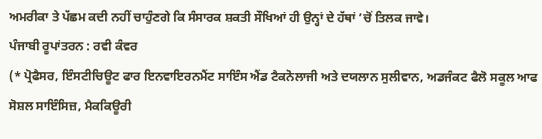ਅਮਰੀਕਾ ਤੇ ਪੱਛਮ ਕਦੀ ਨਹੀਂ ਚਾਹੁੰਣਗੇ ਕਿ ਸੰਸਾਰਕ ਸ਼ਕਤੀ ਸੌਖਿਆਂ ਹੀ ਉਨ੍ਹਾਂ ਦੇ ਹੱਥਾਂ ’ਚੋਂ ਤਿਲਕ ਜਾਵੇ।
ਪੰਜਾਬੀ ਰੂਪਾਂਤਰਨ : ਰਵੀ ਕੰਵਰ
(* ਪ੍ਰੋਫੈਸਰ, ਇੰਸਟੀਚਿਊਟ ਫਾਰ ਇਨਵਾਇਰਨਮੈਂਟ ਸਾਇੰਸ ਐਂਡ ਟੈਕਨੋਲਾਜੀ ਅਤੇ ਦਯਲਾਨ ਸੁਲੀਵਾਨ, ਅਡਜੰਕਟ ਫੈਲੋ ਸਕੂਲ ਆਫ ਸੋਸ਼ਲ ਸਾਇੰਸਿਜ਼, ਮੈਕਕਿਊਰੀ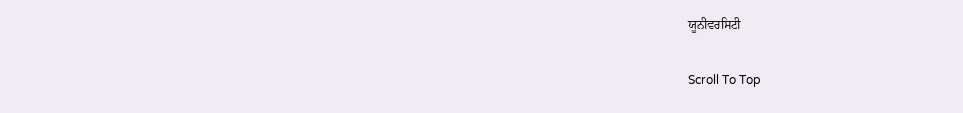ਯੂਨੀਵਰਸਿਟੀ

Scroll To Top